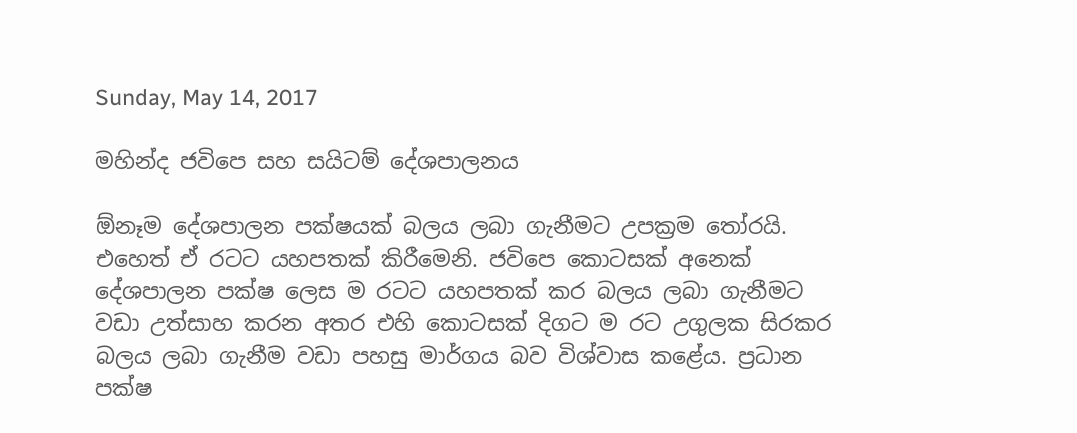Sunday, May 14, 2017

මහින්ද ජවිපෙ සහ සයිටම් දේශපාලනය

ඕනෑම දේශපාලන පක්ෂයක් බලය ලබා ගැනීමට උපක්‍රම තෝරයි. එහෙත් ඒ රටට යහපතක් කිරීමෙනි. ජවිපෙ කොටසක් අනෙක් දේශපාලන පක්ෂ ලෙස ම රටට යහපතක් කර බලය ලබා ගැනීමට වඩා උත්සාහ කරන අතර එහි කොටසක් දිගට ම රට උගුලක සිරකර බලය ලබා ගැනීම වඩා පහසු මාර්ගය බව විශ්වාස කළේය. ප්‍රධාන පක්ෂ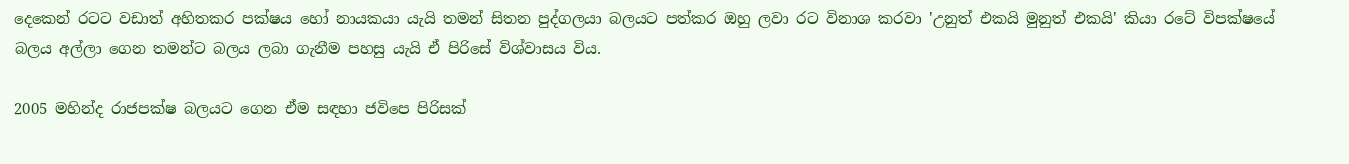දෙකෙන් රටට වඩාත් අහිතකර පක්ෂය හෝ නායකයා යැයි තමන් සිතන පුද්ගලයා බලයට පත්කර ඔහු ලවා රට විනාශ කරවා 'උනුත් එකයි මුනුත් එකයි' කියා රටේ විපක්ෂයේ බලය අල්ලා ගෙන තමන්ට බලය ලබා ගැනීම පහසු යැයි ඒ පිරිසේ විශ්වාසය විය.

2005 මහින්ද රාජපක්ෂ බලයට ගෙන ඒම සඳහා ජවිපෙ පිරිසක්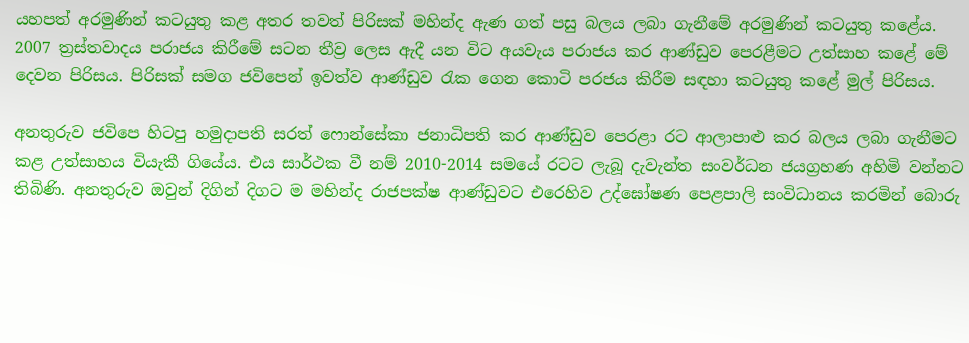යහපත් අරමුණින් කටයුතු කළ අතර තවත් පිරිසක් මහින්ද ඇණ ගත් පසු බලය ලබා ගැනීමේ අරමුණින් කටයුතු කළේය. 2007 ත්‍රස්තවාදය පරාජය කිරීමේ සටන තීව්‍ර ලෙස ඇදී යන විට අයවැය පරාජය කර ආණ්ඩුව පෙරළීමට උත්සාහ කළේ මේ දෙවන පිරිසය. පිරිසක් සමග ජවිපෙන් ඉවත්ව ආණ්ඩුව රැක ගෙන කොටි පරජය කිරීම සඳහා කටයුතු කළේ මුල් පිරිසය.

අනතුරුව ජවිපෙ හිටපු හමුදාපති සරත් ෆොන්සේකා ජනාධිපති කර ආණ්ඩුව පෙරළා රට ආලාපාළු කර බලය ලබා ගැනීමට කළ උත්සාහය වියැකී ගියේය. එය සාර්ථක වී නම් 2010-2014 සමයේ රටට ලැබූ දැවැන්ත සංවර්ධන ජයග්‍රහණ අහිමි වන්නට තිබිණි. අනතුරුව ඔවුන් දිගින් දිගට ම මහින්ද රාජපක්ෂ ආණ්ඩුවට එරෙහිව උද්ඝෝෂණ පෙළපාලි සංවිධානය කරමින් බොරු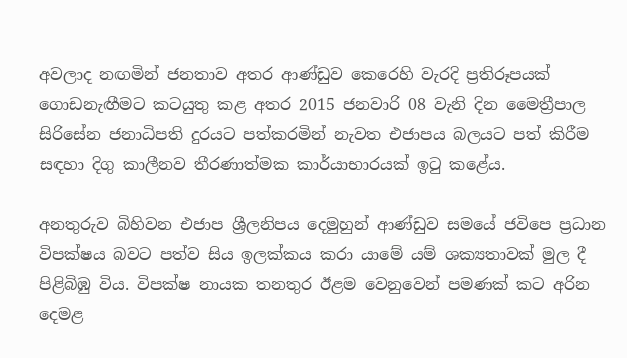අවලාද නඟමින් ජනතාව අතර ආණ්ඩුව කෙරෙහි වැරදි ප්‍රතිරූපයක් ගොඩනැඟීමට කටයුතු කළ අතර 2015 ජනවාරි 08 වැනි දින මෛත්‍රීපාල සිරිසේන ජනාධිපති දුරයට පත්කරමින් නැවත එජාපය බලයට පත් කිරීම සඳහා දිගු කාලීනව තීරණාත්මක කාර්යාභාරයක් ඉටු කළේය.

අනතුරුව බිහිවන එජාප ශ්‍රීලනිපය දෙමුහුන් ආණ්ඩුව සමයේ ජවිපෙ ප්‍රධාන විපක්ෂය බවට පත්ව සිය ඉලක්කය කරා යාමේ යම් ශක්‍යතාවක් මුල දී පිළිබිඹු විය. විපක්ෂ නායක තනතුර ඊළම වෙනුවෙන් පමණක් කට අරින දෙමළ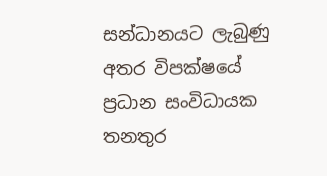සන්ධානයට ලැබුණු අතර විපක්ෂයේ ප්‍රධාන සංවිධායක තනතුර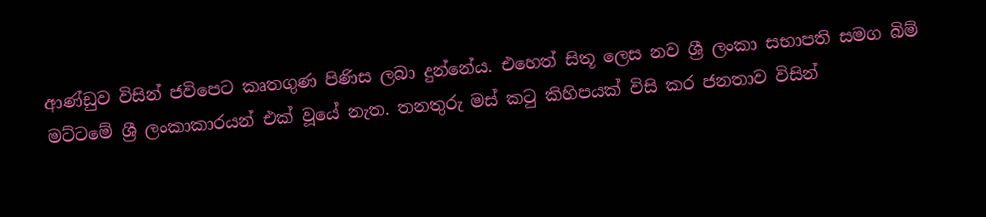ආණ්ඩුව විසින් ජවිපෙට කෘතගුණ පිණිස ලබා දුන්නේය. එහෙත් සිතූ ලෙස නව ශ්‍රී ලංකා සභාපති සමග බිම් මට්ටමේ ශ්‍රී ලංකාකාරයන් එක් වූයේ නැත. තනතුරු මස් කටු කිහිපයක් විසි කර ජනතාව විසින්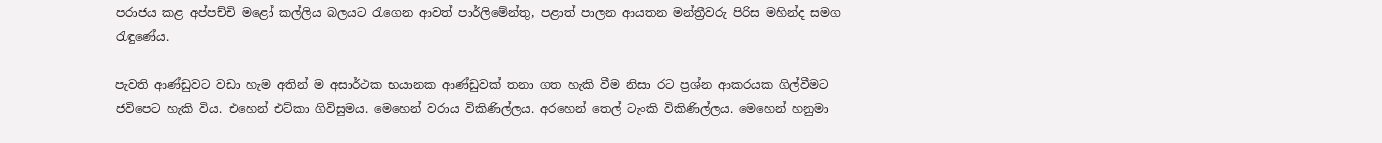පරාජය කළ අප්පච්චි මළෝ කල්ලිය බලයට රැගෙන ආවත් පාර්ලිමේන්තු, පළාත් පාලන ආයතන මන්ත්‍රීවරු පිරිස මහින්ද සමග රැඳුණේය.

පැවති ආණ්ඩුවට වඩා හැම අතින් ම අසාර්ථක භයානක ආණ්ඩුවක් තනා ගත හැකි වීම නිසා රට ප්‍රශ්න ආකරයක ගිල්වීමට ජවිපෙට හැකි විය. එහෙන් එට්කා ගිවිසුමය. මෙහෙන් වරාය විකිණිල්ලය. අරහෙන් තෙල් ටැංකි විකිණිල්ලය. මෙහෙන් හනුමා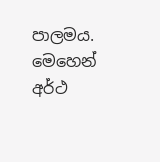පාලමය. මෙහෙන් අර්ථ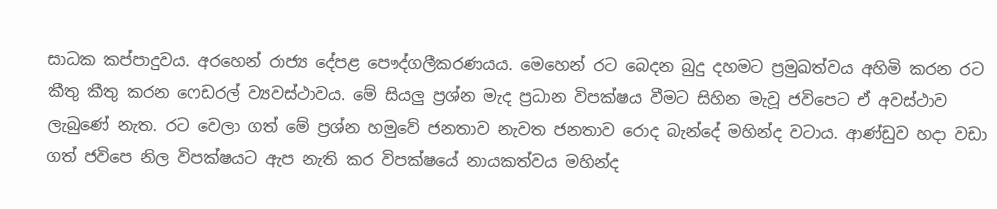සාධක කප්පාදුවය. අරහෙන් රාජ්‍ය දේපළ පෞද්ගලීකරණයය. මෙහෙන් රට බෙදන බුදු දහමට ප්‍රමුඛත්වය අහිමි කරන රට කීතු කීතු කරන ෆෙඩරල් ව්‍යවස්ථාවය. මේ සියලු ප්‍රශ්න මැද ප්‍රධාන විපක්ෂය වීමට සිහින මැවූ ජවිපෙට ඒ අවස්ථාව ලැබුණේ නැත. රට වෙලා ගත් මේ ප්‍රශ්න හමුවේ ජනතාව නැවත ජනතාව රොද බැන්දේ මහින්ද වටාය. ආණ්ඩුව හදා වඩා ගත් ජවිපෙ නිල විපක්ෂයට ඇප නැති කර විපක්ෂයේ‍ නායකත්වය මහින්ද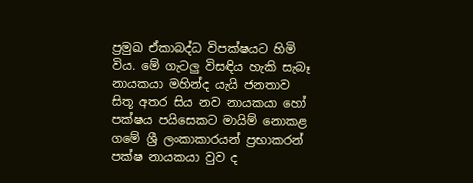ප්‍රමුඛ ඒකාබද්ධ විපක්ෂයට හිමි විය. මේ ගැටලු විසඳිය හැකි සැබෑ නායකයා මහින්ද යැයි ජනතාව සිතූ අතර සිය නව නායකයා හෝ පක්ෂය පයිසෙකට මායිම් නොකළ ගමේ ශ්‍රී ලංකාකාරයන් ප්‍රභාකරන් පක්ෂ නායකයා වුව ද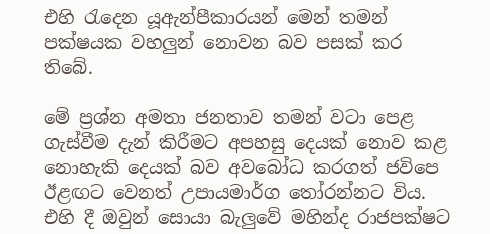එහි රැදෙන යූඇන්පීකාරයන් මෙන් තමන් පක්ෂයක වහලුන් නොවන බව පසක් කර තිබේ.

මේ ප්‍රශ්න අමතා ජනතාව තමන් වටා පෙළ ගැස්වීම දැන් කිරීමට අපහසු දෙයක් නොව කළ නොහැකි දෙයක් බව අවබෝධ කරගත් ජවිපෙ ඊළඟට වෙනත් උපායමාර්ග තෝරන්නට විය. එහි දී ඔවුන් සොයා බැලුවේ මහින්ද රාජපක්ෂට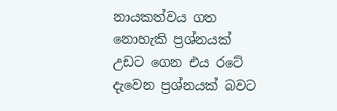නායකත්වය ගත නොහැකි ප්‍රශ්නයක් උඩට ගෙන එය රටේ දැවෙන ප්‍රශ්නයක් බවට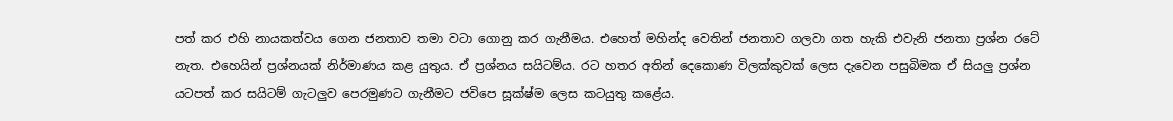පත් කර එහි නායකත්වය ගෙන ජනතාව තමා වටා ගොනු කර ගැනීමය. එහෙත් මහින්ද වෙතින් ජනතාව ගලවා ගත හැකි එවැනි ජනතා ප්‍රශ්න රටේ නැත. එහෙයින් ප්‍රශ්නයක් නිර්මාණය කළ යුතුය. ඒ ප්‍රශ්නය සයිටම්ය. රට හතර අතින් දෙකොණ විලක්කුවක් ලෙස දැවෙන පසුබිමක ඒ සියලු ප්‍රශ්න යටපත් කර සයිටම් ගැටලුව පෙරමුණට ගැනීමට ජවිපෙ සූක්ෂ්ම ලෙස කටයුතු කළේය.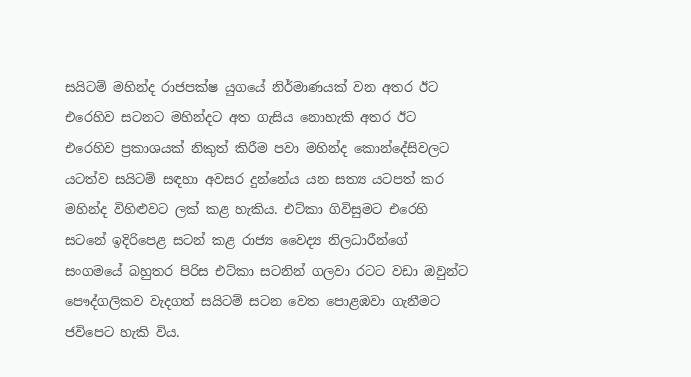සයිටම් මහින්ද රාජපක්ෂ යුගයේ නිර්මාණයක් වන අතර ඊට එරෙහිව සටනට මහින්දට අත ගැසිය නොහැකි අතර ඊට එරෙහිව ප්‍රකාශයක් නිකුත් කිරීම පවා මහින්ද කොන්දේසිවලට යටත්ව සයිටම් සඳහා අවසර දුන්නේය යන සත්‍ය යටපත් කර මහින්ද විහිළුවට ලක් කළ හැකිය. එට්කා ගිවිසුමට එරෙහි සටනේ ඉදිරිපෙළ සටන් කළ රාජ්‍ය වෛද්‍ය නිලධාරීන්ගේ සංගමයේ බහුතර පිරිස එට්කා සටනින් ගලවා රටට වඩා ඔවුන්ට පෞද්ගලිකව වැදගත් සයිටම් සටන වෙත පොළඹවා ගැනීමට ජවිපෙට හැකි විය.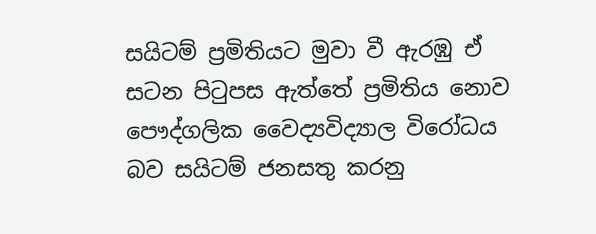සයිටම් ප්‍රමිතියට මුවා වී ඇරඹු ඒ සටන පිටුපස ඇත්තේ ප්‍රමිතිය නොව පෞද්ගලික වෛද්‍යවිද්‍යාල විරෝධය බව සයිටම් ජනසතු කරනු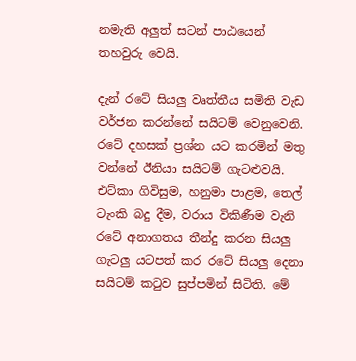නමැති අලුත් සටන් පාඨයෙන් තහවුරු වෙයි.

දැන් රටේ සියලු වෘත්තීය සමිති වැඩ වර්ජන කරන්නේ සයිටම් වෙනුවෙනි. රටේ දහසක් ප්‍රශ්න යට කරමින් මතු වන්නේ ඊනියා සයිටම් ගැටළුවයි. එට්කා ගිවිසුම, හනුමා පාළම, තෙල් ටැංකි බදු දීම, වරාය විකිණීම වැනි රටේ අනාගතය තීන්දු කරන සියලු ගැටලු යටපත් කර රටේ සියලු දෙනා සයිටම් කටුව සුප්පමින් සිටිති. මේ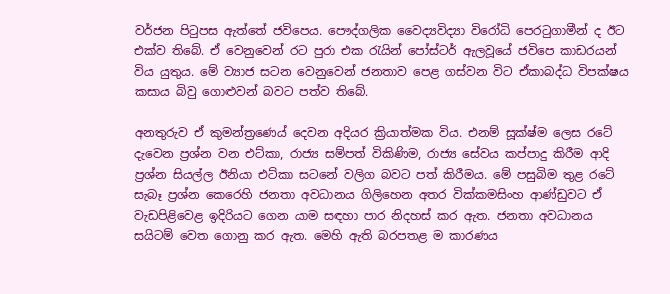වර්ජන පිටුපස ඇත්තේ ජවිපෙය. පෞද්ගලික වෛද්‍යවිද්‍යා විරෝධි පෙරටුගාමීන් ද ඊට එක්ව තිබේ. ඒ වෙනුවෙන් රට පුරා එක රැයින් පෝස්ටර් ඇලවූයේ ජවිපෙ කාඩරයන් විය යුතුය. මේ ව්‍යාජ සටන වෙනුවෙන් ජනතාව පෙළ ගස්වන විට ඒකාබද්ධ විපක්ෂය කසාය බිවු ගොළුවන් බවට පත්ව තිබේ.

අනතුරුව ඒ කුමන්ත්‍රණෙය් දෙවන අදියර ක්‍රියාත්මක විය. එනම් සූක්ෂ්ම ලෙස රටේ දැවෙන ප්‍රශ්න වන එට්කා, රාජ්‍ය සම්පත් විකිණිම, රාජ්‍ය සේවය කප්පාදු කිරීම ආදි ප්‍රශ්න සියල්ල ඊනියා එට්කා සටනේ වලිග බවට පත් කිරීමය. මේ පසුබිම තුළ රටේ සැබෑ ප්‍රශ්න කෙරෙහි ජනතා අවධානය ගිලිහෙන අතර වික්කමසිංහ ආණ්ඩුවට ඒ වැඩපිළිවෙළ ඉදිරියට ගෙන යාම සඳහා පාර නිදහස් කර ඇත. ජනතා අවධානය සයිටම් වෙත ගොනු කර ඇත. මෙහි ඇති බරපතළ ම කාරණය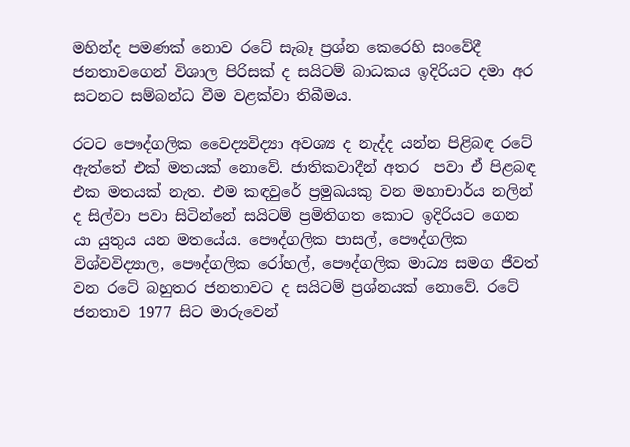මහින්ද පමණක් නොව රටේ සැබෑ ප්‍රශ්න කෙරෙහි සංවේදී ජනතාවගෙන් විශාල පිරිසක් ද සයිටම් බාධකය ඉදිරියට දමා අර සටනට සම්බන්ධ වීම වළක්වා තිබීමය.

රටට පෞද්ගලික වෛද්‍යවිද්‍යා අවශ්‍ය ද නැද්ද යන්න පිළිබඳ රටේ ඇත්තේ එක් මතයක් නොවේ. ජාතිකවාදීන් අතර  පවා ඒ පිළබඳ එක මතයක් නැත. එම කඳවුරේ ප්‍රමුඛයකු වන මහාචාර්ය නලින් ද සිල්වා පවා සිටින්නේ සයිටම් ප්‍රමිතිගත කොට ඉදිරියට ගෙන යා යුතුය යන මතයේය. පෞද්ගලික පාසල්, පෞද්ගලික විශ්වවිද්‍යාල, පෞද්ගලික රෝහල්, පෞද්ගලික මාධ්‍ය සමග ජීවත් වන රටේ බහුතර ජනතාවට ද සයිටම් ප්‍රශ්නයක් නොවේ. රටේ ජනතාව 1977 සිට මාරුවෙන්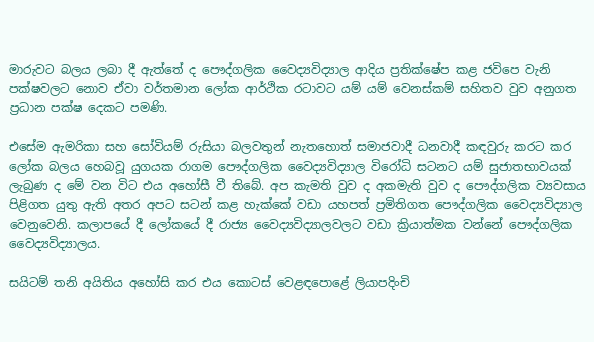මාරුවට බලය ලබා දී ඇත්තේ ද පෞද්ගලික වෛද්‍යවිද්‍යාල ආදිය ප්‍රතික්ෂේප කළ ජවිපෙ වැනි පක්ෂවලට නොව ඒවා වර්තමාන ලෝක ආර්ථික රටාවට යම් යම් වෙනස්කම් සහිතව වුව අනුගත ප්‍රධාන පක්ෂ දෙකට පමණි.

එසේම ඇමරිකා සහ සෝවියම් රුසියා බලවතුන් නැතහොත් සමාජවාදී ධනවාදී කඳවුරු කරට කර ලෝක බලය හෙබවූ යුගයක රාගම පෞද්ගලික වෛද්‍යවිද්‍යාල විරෝධි සටනට යම් සුජාතභාවයක් ලැබුණ ද මේ වන විට එය අහෝසී වී තිබේ. අප කැමති වුව ද අකමැති වුව ද පෞද්ගලික ව්‍යවසාය පිළිගත යුතු ඇති අතර අපට සටන් කළ හැක්කේ වඩා යහපත් ප්‍රමිතිගත පෞද්ගලික වෛද්‍යවිද්‍යාල වෙනුවෙනි. කලාපයේ දී ලෝකයේ දී රාජ්‍ය වෛද්‍යවිද්‍යාලවලට වඩා ක්‍රියාත්මක වන්නේ පෞද්ගලික වෛද්‍යවිද්‍යාලය.

සයිටම් තනි අයිතිය අහෝසි කර එය කොටස් වෙළඳපොළේ ලියාපදිංචි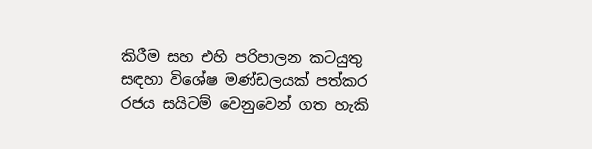කිරීම සහ එහි පරිපාලන කටයුතු සඳහා විශේෂ මණ්ඩලයක් පත්කර රජය සයිටම් වෙනුවෙන් ගත හැකි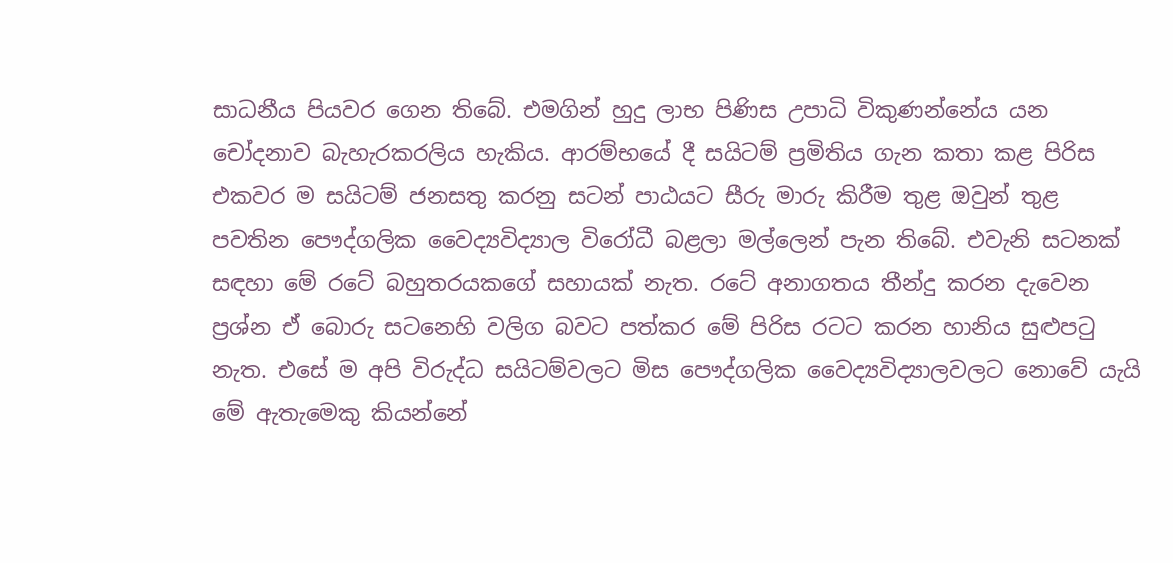සාධනීය පියවර ගෙන තිබේ. එමගින් හුදු ලාභ පිණිස උපාධි විකුණන්නේය යන චෝදනාව බැහැරකරලිය හැකිය. ආරම්භයේ දී සයිටම් ප්‍රමිතිය ගැන කතා කළ පිරිස එකවර ම සයිටම් ජනසතු කරනු සටන් පාඨයට සීරු මාරු කිරීම තුළ ඔවුන් තුළ පවතින පෞද්ගලික වෛද්‍යවිද්‍යාල විරෝධී බළලා මල්ලෙන් පැන තිබේ. එවැනි සටනක් සඳහා මේ රටේ බහුතරයකගේ සහායක් නැත. රටේ අනාගතය තීන්දු කරන දැවෙන ප්‍රශ්න ඒ බොරු සටනෙහි වලිග බවට පත්කර මේ පිරිස රටට කරන හානිය සුළුපටු නැත. එසේ ම අපි විරුද්ධ සයිටම්වලට මිස පෞද්ගලික වෛද්‍යවිද්‍යාලවලට නොවේ යැයි මේ ඇතැමෙකු කියන්නේ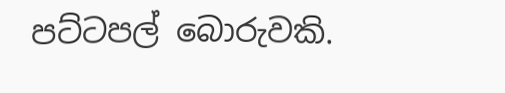පට්ටපල් බොරුවකි.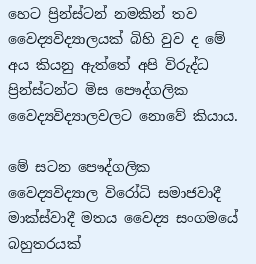හෙට ප්‍රින්ස්ටන් නමකින් තව වෛද්‍යවිද්‍යාලයක් බිහි වුව ද මේ අය කියනු ඇත්තේ අපි විරුද්ධ ප්‍රින්ස්ටන්ට මිස පෞද්ගලික වෛද්‍යවිද්‍යාලවලට නොවේ කියාය.

මේ සටන පෞද්ගලික වෛද්‍යවිද්‍යාල විරෝධි සමාජවාදී මාක්ස්වාදී මතය වෛද්‍ය සංගමයේ බහුතරයක්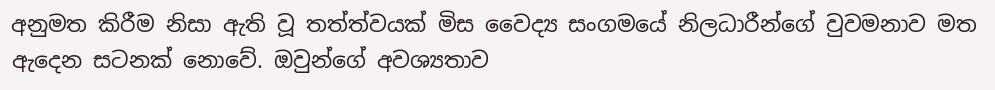අනුමත කිරීම නිසා ඇති වූ තත්ත්වයක් මිස වෛද්‍ය සංගමයේ නිලධාරීන්ගේ වුවමනාව මත ඇදෙන සටනක් නොවේ. ඔවුන්ගේ අවශ්‍යතාව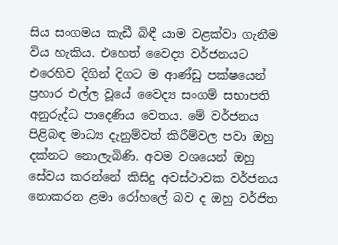සිය සංගමය කැඩී බිඳී යාම වළක්වා ගැනීම විය හැකිය. එහෙත් වෛද්‍ය වර්ජනයට එරෙහිව දිගින් දිගට ම ආණ්ඩු පක්ෂයෙන් ප්‍රහාර එල්ල වූයේ වෛද්‍ය සංගම් සභාපති අනුරුද්ධ පාදෙණිය වෙතය. මේ වර්ජනය පිළිබඳ මාධ්‍ය දැනුම්වත් කිරීම්වල පවා ඔහු දක්නට නොලැබිණි. අවම වශයෙන් ඔහු සේවය කරන්නේ කිසිදු අවස්ථාවක වර්ජනය නොකරන ළමා රෝහලේ බව ද ඔහු වර්ජිත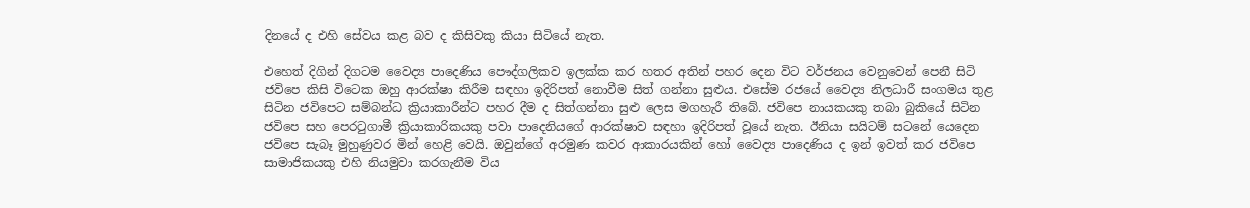දිනයේ ද එහි සේවය කළ බව ද කිසිවකු කියා සිටියේ නැත.

එහෙත් දිගින් දිගටම වෛද්‍ය පාදෙණිය පෞද්ගලිකව ඉලක්ක කර හතර අතින් පහර දෙන විට වර්ජනය වෙනුවෙන් පෙනී සිටි ජවිපෙ කිසි විටෙක ඔහු ආරක්ෂා කිරීම සඳහා ඉදිරිපත් නොවීම සිත් ගන්නා සුළුය. එසේම රජයේ වෛද්‍ය නිලධාරී සංගමය තුළ සිටින ජවිපෙට සම්බන්ධ ක්‍රියාකාරීන්ට පහර දීම ද සිත්ගන්නා සුළු ලෙස මගහැරී තිබේ. ජවිපෙ නායකයකු තබා බුකියේ සිටින ජවිපෙ සහ පෙරටුගාමී ක්‍රියාකාරිකයකු පවා පාදෙනියගේ ආරක්ෂාව සඳහා ඉදිරිපත් වූයේ නැත. ඊනියා සයිටම් සටනේ යෙදෙන ජවිපෙ සැබෑ මුහුණුවර මින් හෙළි වෙයි. ඔවුන්ගේ අරමුණ කවර ආකාරයකින් හෝ වෛද්‍ය පාදෙණිය ද ඉන් ඉවත් කර ජවිපෙ සාමාජිකයකු එහි නියමුවා කරගැනීම විය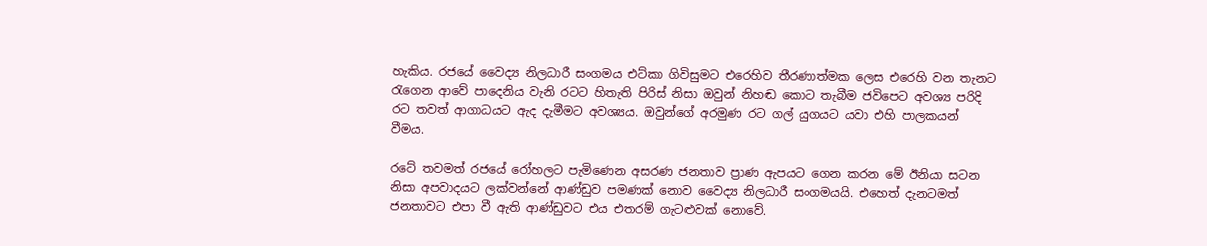හැකිය. රජයේ වෛද්‍ය නිලධාරී සංගමය එට්කා ගිවිසුමට එරෙහිව තීරණාත්මක ලෙස එරෙහි වන තැනට රැගෙන ආවේ පාදෙනිය වැනි රටට හිතැති පිරිස් නිසා ඔවුන් නිහඬ කොට තැබීම ජවිපෙට අවශ්‍ය පරිදි රට තවත් ආගාධයට ඇද දැමීමට අවශ්‍යය. ඔවුන්ගේ අරමුණ රට ගල් යුගයට යවා එහි පාලකයන් වීමය.

රටේ තවමත් රජයේ රෝහලට පැමිණෙන අසරණ ජනතාව ප්‍රාණ ඇපයට ගෙන කරන මේ ඊනියා සටන නිසා අපවාදයට ලක්වන්නේ ආණ්ඩුව පමණක් නොව වෛද්‍ය නිලධාරී සංගමයයි. එහෙත් දැනටමත් ජනතාවට එපා වී ඇති ආණ්ඩුවට එය එතරම් ගැටළුවක් නොවේ.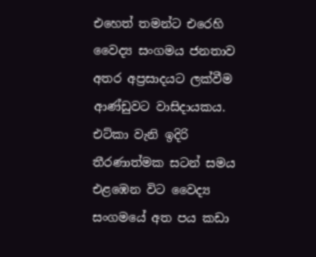එහෙත් තමන්ට එරෙහි වෛද්‍ය සංගමය ජනතාව අතර අප්‍රසාදයට ලක්වීම ආණ්ඩුවට වාසිදායකය. එට්කා වැනි ඉදිරි තීරණාත්මක සටන් සමය එළඹෙන විට වෛද්‍ය සංගමයේ අත පය කඩා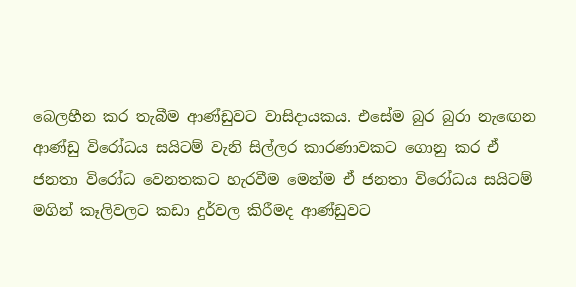බෙලහීන කර තැබීම ආණ්ඩුවට වාසිදායකය. එසේම බුර බුරා නැඟෙන ආණ්ඩු විරෝධය සයිටම් වැනි සිල්ලර කාරණාවකට ගොනු කර ඒ ජනතා විරෝධ වෙනතකට හැරවීම මෙන්ම ඒ ජනතා විරෝධය සයිටම් මගින් කෑලිවලට කඩා දුර්වල කිරීමද ආණ්ඩුවට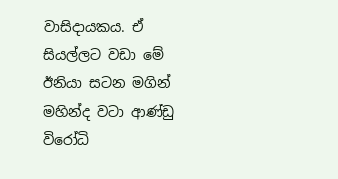වාසිදායකය. ඒ සියල්ලට වඩා මේ ඊනියා සටන මගින් මහින්ද වටා ආණ්ඩු විරෝධි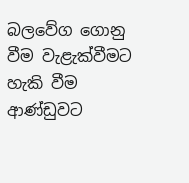බලවේග ගොනු වීම වැළැක්වීමට හැකි වීම ආණ්ඩුවට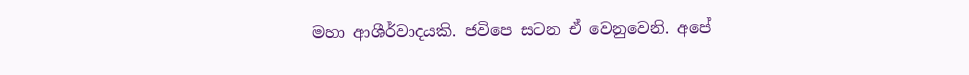මහා ආශීර්වාදයකි. ජවිපෙ සටන ඒ වෙනුවෙනි. අපේ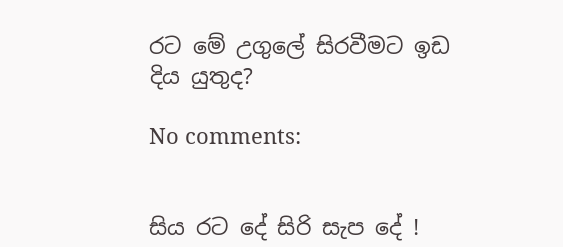රට මේ උගුලේ සිරවීමට ඉඩ දිය යුතුද?

No comments:


සිය රට දේ සිරි සැප දේ !